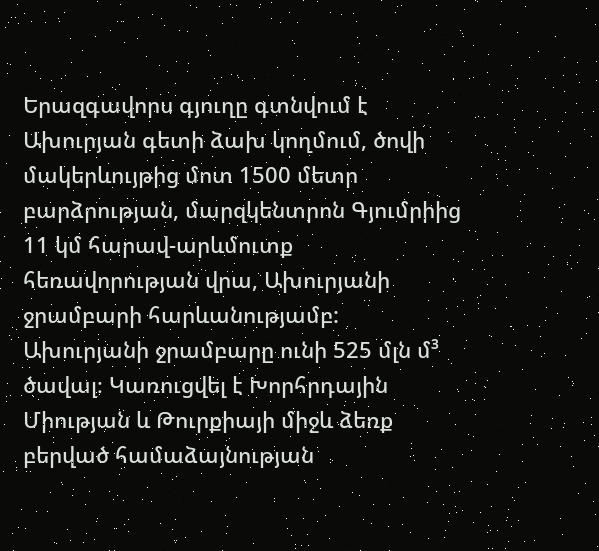Երազգավորս գյուղը գտնվում է Ախուրյան գետի ձախ կողմում, ծովի մակերևույթից մոտ 1500 մետր բարձրության, մարզկենտրոն Գյումրիից 11 կմ հարավ-արևմուտք հեռավորության վրա, Ախուրյանի ջրամբարի հարևանությամբ:
Ախուրյանի ջրամբարը ունի 525 մլն մ³ ծավալ։ Կառուցվել է Խորհրդային Միության և Թուրքիայի միջև ձեռք բերված համաձայնության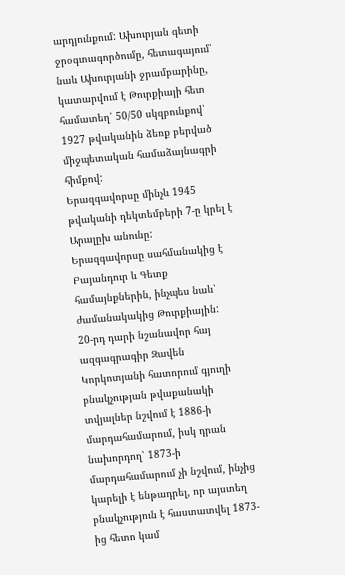արդյունքում: Ախուրյան գետի ջրօգտագործումը, հետագայում՝ նաև Ախուրյանի ջրամբարինը, կատարվում է Թուրքիայի հետ համատեղ՝ 50/50 սկզբունքով՝ 1927 թվականին ձեռք բերված միջպետական համաձայնագրի հիմքով:
Երազգավորսը մինչև 1945 թվականի դեկտեմբերի 7-ը կրել է Արալըխ անունը:
Երազգավորսը սահմանակից է Բայանդուր և Գետք համայնքներին, ինչպես նաև՝ ժամանակակից Թուրքիային:
20-րդ դարի նշանավոր հայ ազգագրագիր Զավեն Կորկոտյանի հատորում գյուղի բնակչության թվաքանակի տվյալներ նշվում է 1886-ի մարդահամարում, իսկ դրան նախորդող՝ 1873-ի մարդահամարում չի նշվում, ինչից կարելի է ենթադրել, որ այստեղ բնակչություն է հաստատվել 1873-ից հետո կամ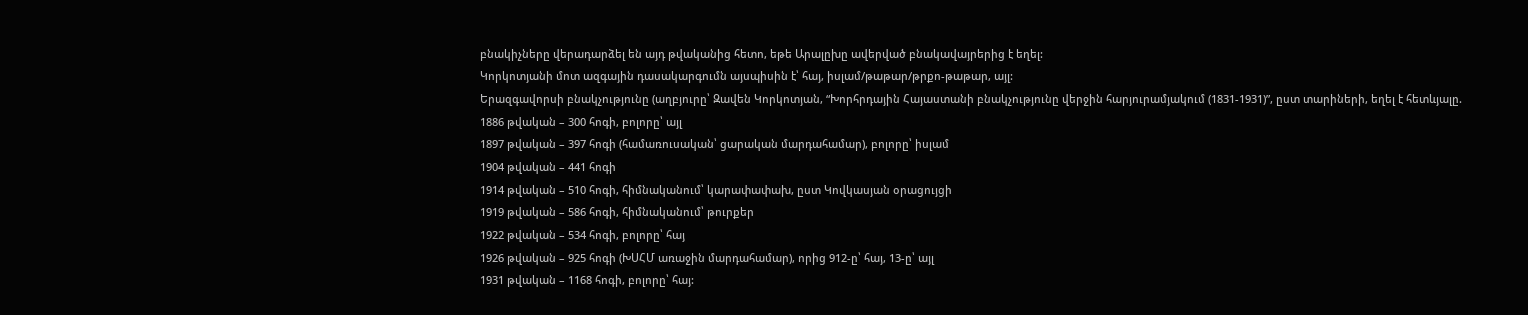բնակիչները վերադարձել են այդ թվականից հետո, եթե Արալըխը ավերված բնակավայրերից է եղել:
Կորկոտյանի մոտ ազգային դասակարգումն այսպիսին է՝ հայ, իսլամ/թաթար/թրքո-թաթար, այլ:
Երազգավորսի բնակչությունը (աղբյուրը՝ Զավեն Կորկոտյան, “Խորհրդային Հայաստանի բնակչությունը վերջին հարյուրամյակում (1831-1931)”, ըստ տարիների, եղել է հետևյալը.
1886 թվական – 300 հոգի, բոլորը՝ այլ
1897 թվական – 397 հոգի (համառուսական՝ ցարական մարդահամար), բոլորը՝ իսլամ
1904 թվական – 441 հոգի
1914 թվական – 510 հոգի, հիմնականում՝ կարափափախ, ըստ Կովկասյան օրացույցի
1919 թվական – 586 հոգի, հիմնականում՝ թուրքեր
1922 թվական – 534 հոգի, բոլորը՝ հայ
1926 թվական – 925 հոգի (ԽՍՀՄ առաջին մարդահամար), որից 912-ը՝ հայ, 13-ը՝ այլ
1931 թվական – 1168 հոգի, բոլորը՝ հայ: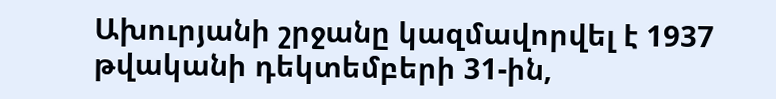Ախուրյանի շրջանը կազմավորվել է 1937 թվականի դեկտեմբերի 31-ին,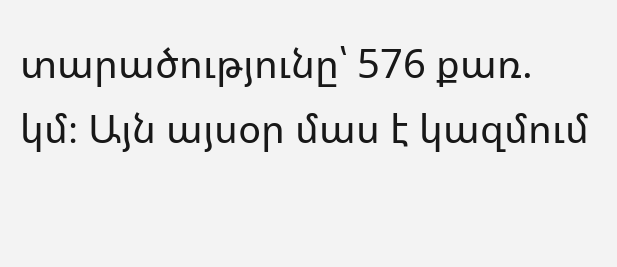տարածությունը՝ 576 քառ. կմ։ Այն այսօր մաս է կազմում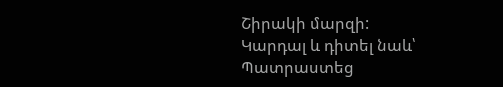Շիրակի մարզի:
Կարդալ և դիտել նաև՝
Պատրաստեց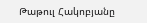Թաթուլ Հակոբյանը